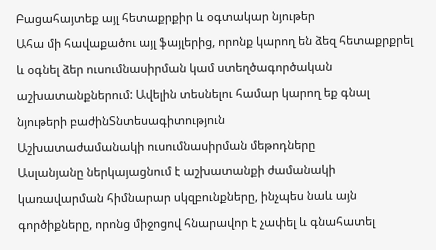Բացահայտեք այլ հետաքրքիր և օգտակար նյութեր
Ահա մի հավաքածու այլ ֆայլերից, որոնք կարող են ձեզ հետաքրքրել և օգնել ձեր ուսումնասիրման կամ ստեղծագործական աշխատանքներում: Ավելին տեսնելու համար կարող եք գնալ նյութերի բաժինՏնտեսագիտություն
Աշխատաժամանակի ուսումնասիրման մեթոդները
Ասլանյանը ներկայացնում է աշխատանքի ժամանակի կառավարման հիմնարար սկզբունքները, ինչպես նաև այն գործիքները, որոնց միջոցով հնարավոր է չափել և գնահատել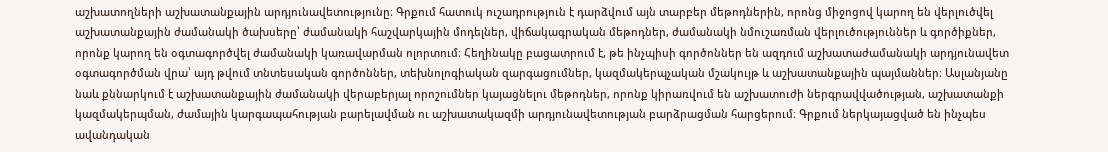աշխատողների աշխատանքային արդյունավետությունը։ Գրքում հատուկ ուշադրություն է դարձվում այն տարբեր մեթոդներին, որոնց միջոցով կարող են վերլուծվել աշխատանքային ժամանակի ծախսերը՝ ժամանակի հաշվարկային մոդելներ, վիճակագրական մեթոդներ, ժամանակի նմուշառման վերլուծություններ և գործիքներ, որոնք կարող են օգտագործվել ժամանակի կառավարման ոլորտում։ Հեղինակը բացատրում է, թե ինչպիսի գործոններ են ազդում աշխատաժամանակի արդյունավետ օգտագործման վրա՝ այդ թվում տնտեսական գործոններ, տեխնոլոգիական զարգացումներ, կազմակերպչական մշակույթ և աշխատանքային պայմաններ։ Ասլանյանը նաև քննարկում է աշխատանքային ժամանակի վերաբերյալ որոշումներ կայացնելու մեթոդներ, որոնք կիրառվում են աշխատուժի ներգրավվածության, աշխատանքի կազմակերպման, ժամային կարգապահության բարելավման ու աշխատակազմի արդյունավետության բարձրացման հարցերում։ Գրքում ներկայացված են ինչպես ավանդական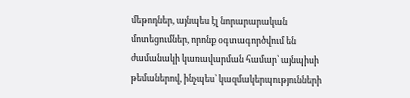մեթոդներ, այնպես էլ նորարարական մոտեցումներ, որոնք օգտագործվում են ժամանակի կառավարման համար՝ այնպիսի թեմաներով, ինչպես՝ կազմակերպությունների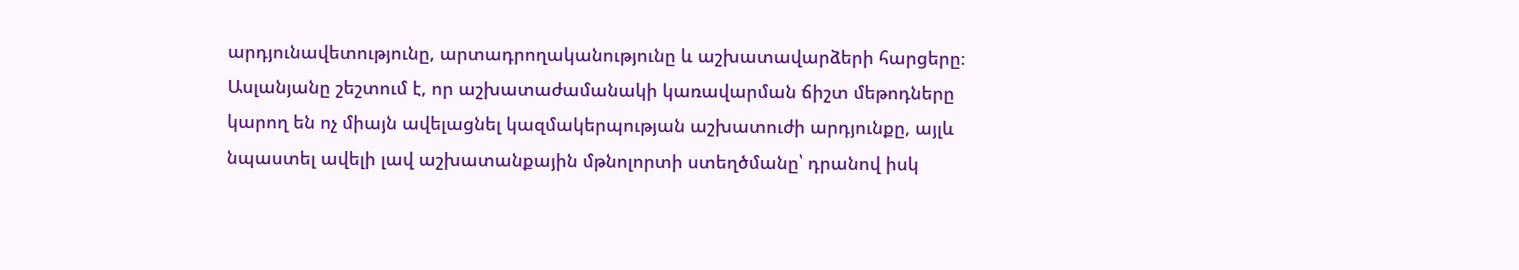արդյունավետությունը, արտադրողականությունը և աշխատավարձերի հարցերը։ Ասլանյանը շեշտում է, որ աշխատաժամանակի կառավարման ճիշտ մեթոդները կարող են ոչ միայն ավելացնել կազմակերպության աշխատուժի արդյունքը, այլև նպաստել ավելի լավ աշխատանքային մթնոլորտի ստեղծմանը՝ դրանով իսկ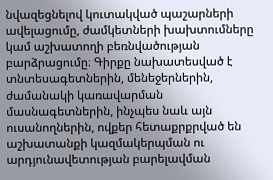նվազեցնելով կուտակված պաշարների ավելացումը, ժամկետների խախտումները կամ աշխատողի բեռնվածության բարձրացումը։ Գիրքը նախատեսված է տնտեսագետներին, մենեջերներին, ժամանակի կառավարման մասնագետներին, ինչպես նաև այն ուսանողներին, ովքեր հետաքրքրված են աշխատանքի կազմակերպման ու արդյունավետության բարելավման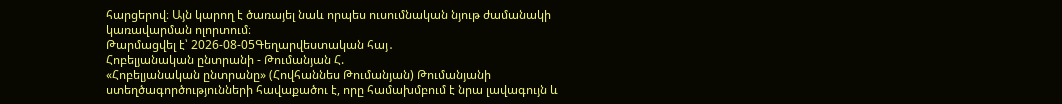հարցերով։ Այն կարող է ծառայել նաև որպես ուսումնական նյութ ժամանակի կառավարման ոլորտում։
Թարմացվել է՝ 2026-08-05Գեղարվեստական հայ․
Հոբելյանական ընտրանի - Թումանյան Հ.
«Հոբելյանական ընտրանը» (Հովհաննես Թումանյան) Թումանյանի ստեղծագործությունների հավաքածու է, որը համախմբում է նրա լավագույն և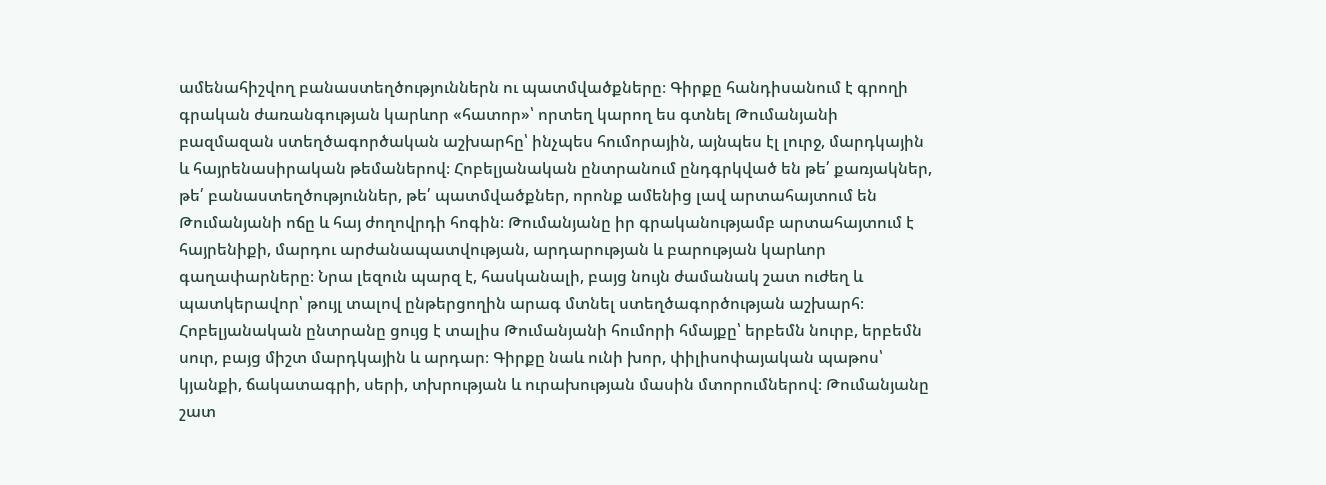ամենահիշվող բանաստեղծություններն ու պատմվածքները։ Գիրքը հանդիսանում է գրողի գրական ժառանգության կարևոր «հատոր»՝ որտեղ կարող ես գտնել Թումանյանի բազմազան ստեղծագործական աշխարհը՝ ինչպես հումորային, այնպես էլ լուրջ, մարդկային և հայրենասիրական թեմաներով։ Հոբելյանական ընտրանում ընդգրկված են թե՛ քառյակներ, թե՛ բանաստեղծություններ, թե՛ պատմվածքներ, որոնք ամենից լավ արտահայտում են Թումանյանի ոճը և հայ ժողովրդի հոգին։ Թումանյանը իր գրականությամբ արտահայտում է հայրենիքի, մարդու արժանապատվության, արդարության և բարության կարևոր գաղափարները։ Նրա լեզուն պարզ է, հասկանալի, բայց նույն ժամանակ շատ ուժեղ և պատկերավոր՝ թույլ տալով ընթերցողին արագ մտնել ստեղծագործության աշխարհ։ Հոբելյանական ընտրանը ցույց է տալիս Թումանյանի հումորի հմայքը՝ երբեմն նուրբ, երբեմն սուր, բայց միշտ մարդկային և արդար։ Գիրքը նաև ունի խոր, փիլիսոփայական պաթոս՝ կյանքի, ճակատագրի, սերի, տխրության և ուրախության մասին մտորումներով։ Թումանյանը շատ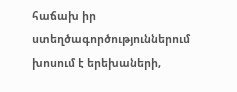հաճախ իր ստեղծագործություններում խոսում է երեխաների,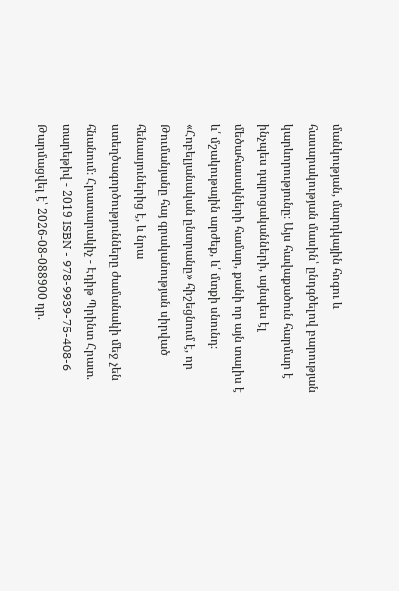մանկության, մարդկային հոգու և հասարակության մասին՝ ընդգծելով բարության կարևորությունը։ Այս հավաքածուն հարմար է ինչպես դպրոցականների, այնպես էլ մեծահասակների համար, քանի որ այն տալիս է և՛ մշակութային արժեք, և՛ մտքի սնունդ։ «Հոբելյանական ընտրանը» հիշեցնում է, որ Թումանյանը հայ գրականության սիրված հենասյուներից է, և նրա ստեղծագործությունները ժամանակի մեջ չեն հնանում։ Հրատարակիչ - Էդիթ Պրինտ Հրատ. տարեթիվ - 2019 ISBN - 978-9939-75-408-6
Թարմացվել է՝ 2026-08-088900 դր.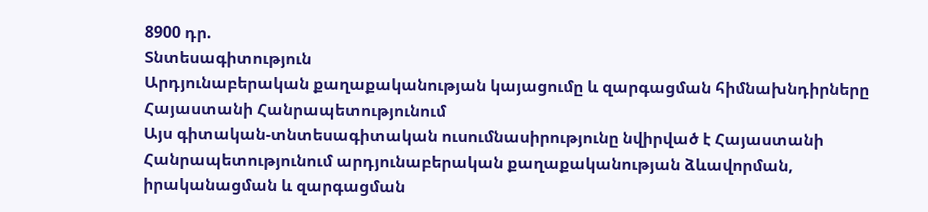8900 դր.
Տնտեսագիտություն
Արդյունաբերական քաղաքականության կայացումը և զարգացման հիմնախնդիրները Հայաստանի Հանրապետությունում
Այս գիտական-տնտեսագիտական ուսումնասիրությունը նվիրված է Հայաստանի Հանրապետությունում արդյունաբերական քաղաքականության ձևավորման, իրականացման և զարգացման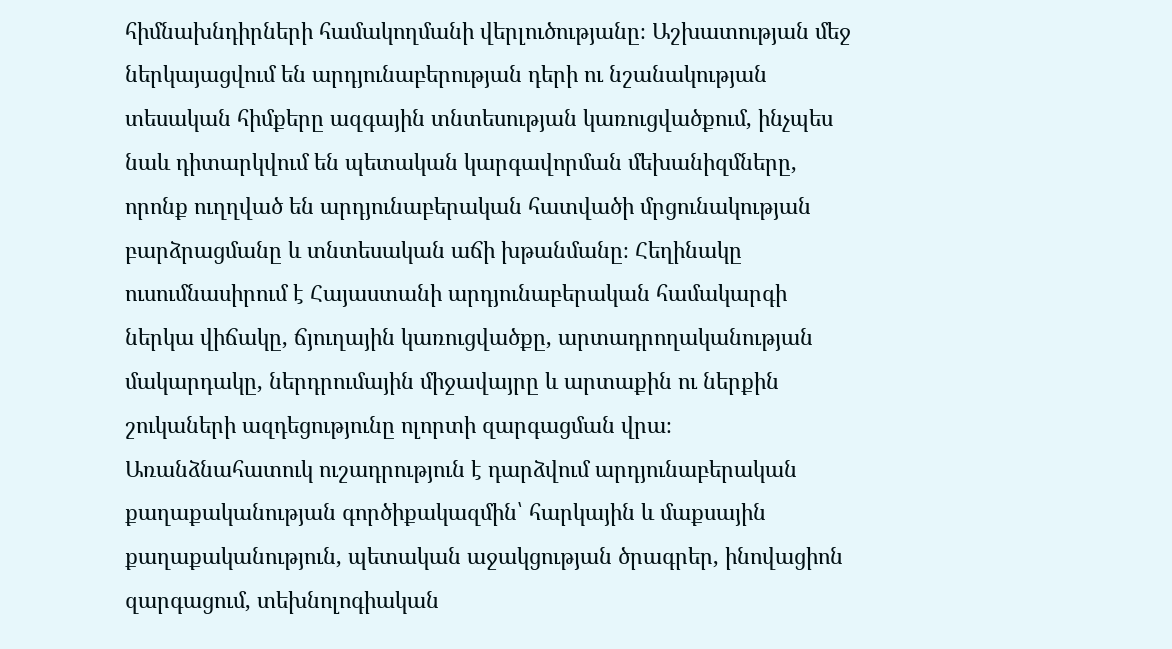հիմնախնդիրների համակողմանի վերլուծությանը։ Աշխատության մեջ ներկայացվում են արդյունաբերության դերի ու նշանակության տեսական հիմքերը ազգային տնտեսության կառուցվածքում, ինչպես նաև դիտարկվում են պետական կարգավորման մեխանիզմները, որոնք ուղղված են արդյունաբերական հատվածի մրցունակության բարձրացմանը և տնտեսական աճի խթանմանը։ Հեղինակը ուսումնասիրում է Հայաստանի արդյունաբերական համակարգի ներկա վիճակը, ճյուղային կառուցվածքը, արտադրողականության մակարդակը, ներդրումային միջավայրը և արտաքին ու ներքին շուկաների ազդեցությունը ոլորտի զարգացման վրա։ Առանձնահատուկ ուշադրություն է դարձվում արդյունաբերական քաղաքականության գործիքակազմին՝ հարկային և մաքսային քաղաքականություն, պետական աջակցության ծրագրեր, ինովացիոն զարգացում, տեխնոլոգիական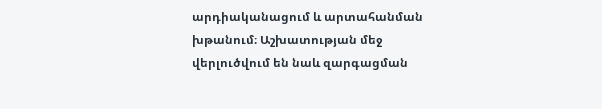արդիականացում և արտահանման խթանում։ Աշխատության մեջ վերլուծվում են նաև զարգացման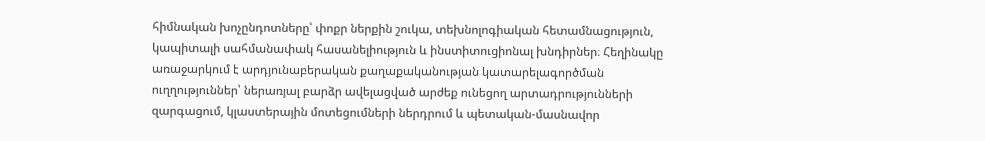հիմնական խոչընդոտները՝ փոքր ներքին շուկա, տեխնոլոգիական հետամնացություն, կապիտալի սահմանափակ հասանելիություն և ինստիտուցիոնալ խնդիրներ։ Հեղինակը առաջարկում է արդյունաբերական քաղաքականության կատարելագործման ուղղություններ՝ ներառյալ բարձր ավելացված արժեք ունեցող արտադրությունների զարգացում, կլաստերային մոտեցումների ներդրում և պետական-մասնավոր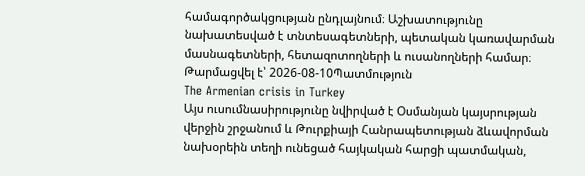համագործակցության ընդլայնում։ Աշխատությունը նախատեսված է տնտեսագետների, պետական կառավարման մասնագետների, հետազոտողների և ուսանողների համար։
Թարմացվել է՝ 2026-08-10Պատմություն
The Armenian crisis in Turkey
Այս ուսումնասիրությունը նվիրված է Օսմանյան կայսրության վերջին շրջանում և Թուրքիայի Հանրապետության ձևավորման նախօրեին տեղի ունեցած հայկական հարցի պատմական,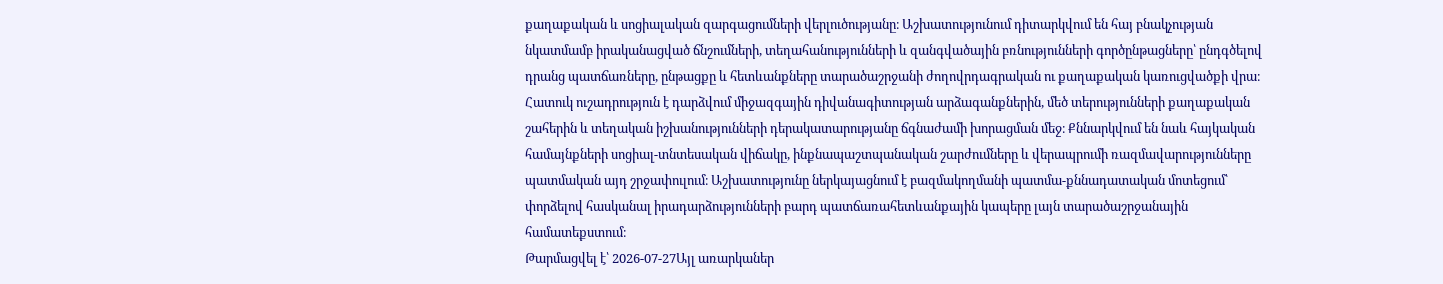քաղաքական և սոցիալական զարգացումների վերլուծությանը։ Աշխատությունում դիտարկվում են հայ բնակչության նկատմամբ իրականացված ճնշումների, տեղահանությունների և զանգվածային բռնությունների գործընթացները՝ ընդգծելով դրանց պատճառները, ընթացքը և հետևանքները տարածաշրջանի ժողովրդագրական ու քաղաքական կառուցվածքի վրա։ Հատուկ ուշադրություն է դարձվում միջազգային դիվանագիտության արձագանքներին, մեծ տերությունների քաղաքական շահերին և տեղական իշխանությունների դերակատարությանը ճգնաժամի խորացման մեջ։ Քննարկվում են նաև հայկական համայնքների սոցիալ-տնտեսական վիճակը, ինքնապաշտպանական շարժումները և վերապրումի ռազմավարությունները պատմական այդ շրջափուլում։ Աշխատությունը ներկայացնում է բազմակողմանի պատմա-քննադատական մոտեցում՝ փորձելով հասկանալ իրադարձությունների բարդ պատճառահետևանքային կապերը լայն տարածաշրջանային համատեքստում։
Թարմացվել է՝ 2026-07-27Այլ առարկաներ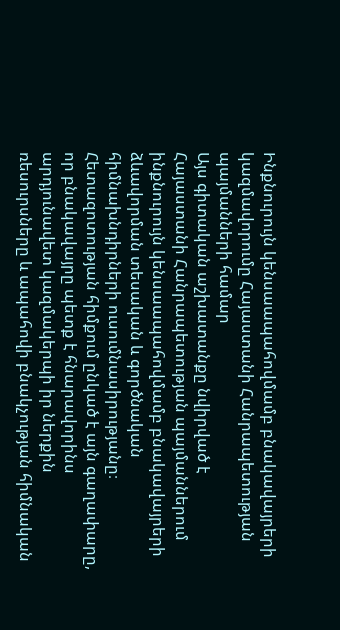Ինքնուրույն կենսաապահովմամբ բնակավայրերի կազմավորումը Հայաստանի Հանրապետության պայմանների համար
Այս գիտական աշխատանքը նվիրված է Հայաստանի Հանրապետության պայմաններում ինքնուրույն կենսաապահովմամբ բնակավայրերի ձևավորման տեսական և գործնական հիմնախնդիրների ուսումնասիրությանը։ Հետազոտության հիմքում ընկած է այն գաղափարը, որ բնակավայրը պետք է հնարավորինս արդյունավետ կազմակերպի իր ներքին ռեսուրսները և ապահովի բնակչության հիմնական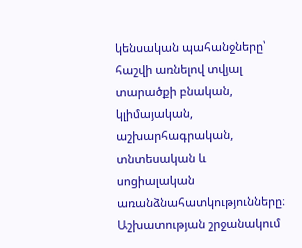կենսական պահանջները՝ հաշվի առնելով տվյալ տարածքի բնական, կլիմայական, աշխարհագրական, տնտեսական և սոցիալական առանձնահատկությունները։ Աշխատության շրջանակում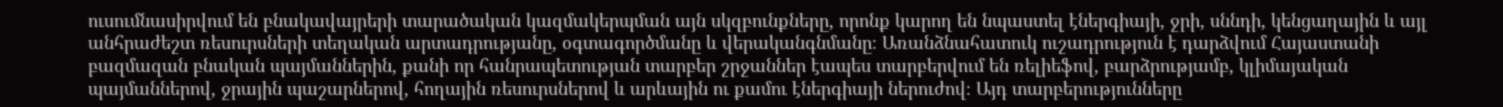ուսումնասիրվում են բնակավայրերի տարածական կազմակերպման այն սկզբունքները, որոնք կարող են նպաստել էներգիայի, ջրի, սննդի, կենցաղային և այլ անհրաժեշտ ռեսուրսների տեղական արտադրությանը, օգտագործմանը և վերականգնմանը։ Առանձնահատուկ ուշադրություն է դարձվում Հայաստանի բազմազան բնական պայմաններին, քանի որ հանրապետության տարբեր շրջաններ էապես տարբերվում են ռելիեֆով, բարձրությամբ, կլիմայական պայմաններով, ջրային պաշարներով, հողային ռեսուրսներով և արևային ու քամու էներգիայի ներուժով։ Այդ տարբերությունները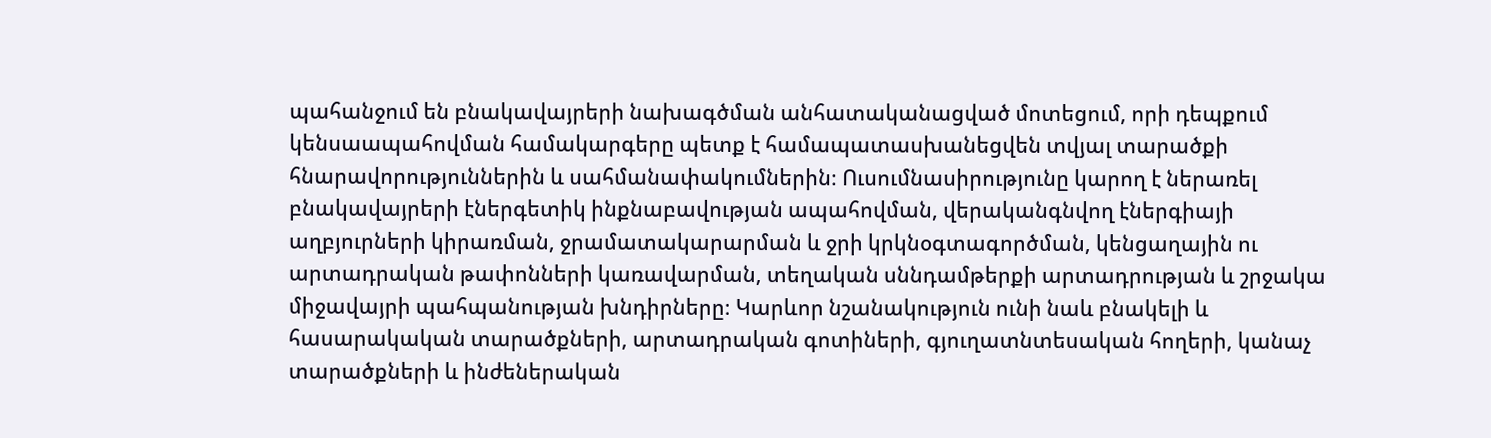պահանջում են բնակավայրերի նախագծման անհատականացված մոտեցում, որի դեպքում կենսաապահովման համակարգերը պետք է համապատասխանեցվեն տվյալ տարածքի հնարավորություններին և սահմանափակումներին։ Ուսումնասիրությունը կարող է ներառել բնակավայրերի էներգետիկ ինքնաբավության ապահովման, վերականգնվող էներգիայի աղբյուրների կիրառման, ջրամատակարարման և ջրի կրկնօգտագործման, կենցաղային ու արտադրական թափոնների կառավարման, տեղական սննդամթերքի արտադրության և շրջակա միջավայրի պահպանության խնդիրները։ Կարևոր նշանակություն ունի նաև բնակելի և հասարակական տարածքների, արտադրական գոտիների, գյուղատնտեսական հողերի, կանաչ տարածքների և ինժեներական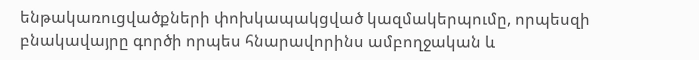ենթակառուցվածքների փոխկապակցված կազմակերպումը, որպեսզի բնակավայրը գործի որպես հնարավորինս ամբողջական և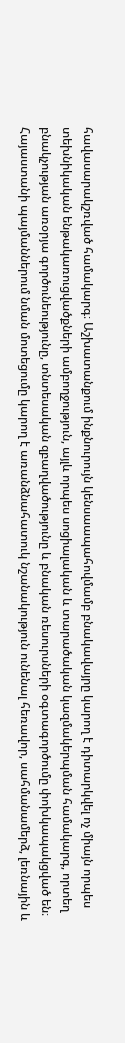հավասարակշռված համակարգ։ Աշխատանքում ինքնուրույն կենսաապահովմամբ բնակավայրը կարող է դիտարկվել ոչ միայն որպես տեխնիկական ենթակառուցվածքների ամբողջություն, այլև որպես սոցիալական և տարածական կազմակերպման համակարգ, որտեղ բնակչության առօրյա գործունեությունը, տնտեսական զբաղվածությունը և բնական ռեսուրսների օգտագործումը փոխկապակցված են։ Հայաստանի պայմաններում նման մոտեցումը կարող է առանձնահատուկ նշանակություն ունենալ հեռավոր, սահմանամերձ, լեռնային և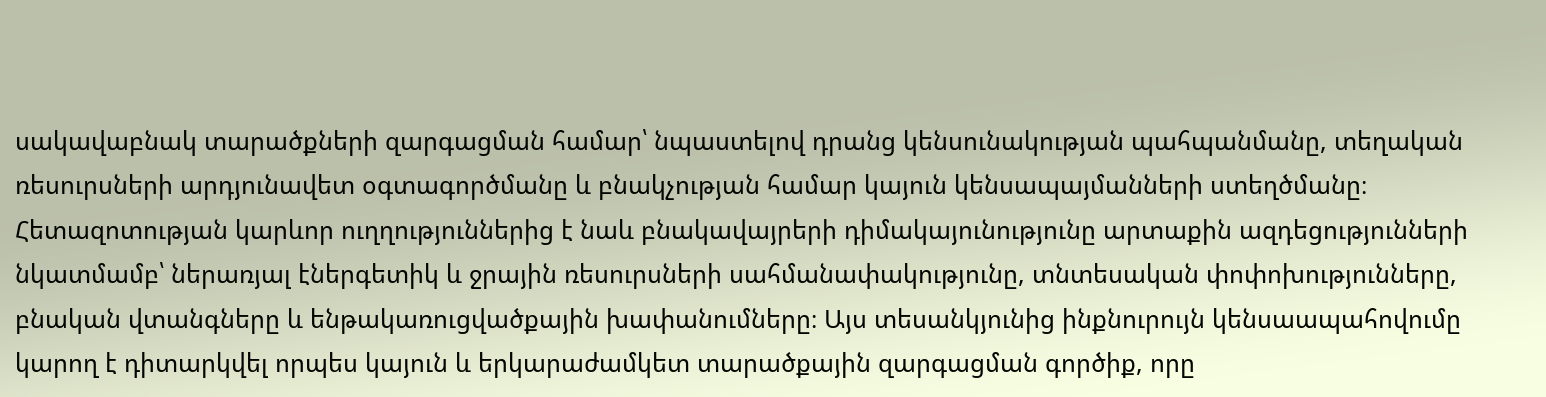սակավաբնակ տարածքների զարգացման համար՝ նպաստելով դրանց կենսունակության պահպանմանը, տեղական ռեսուրսների արդյունավետ օգտագործմանը և բնակչության համար կայուն կենսապայմանների ստեղծմանը։ Հետազոտության կարևոր ուղղություններից է նաև բնակավայրերի դիմակայունությունը արտաքին ազդեցությունների նկատմամբ՝ ներառյալ էներգետիկ և ջրային ռեսուրսների սահմանափակությունը, տնտեսական փոփոխությունները, բնական վտանգները և ենթակառուցվածքային խափանումները։ Այս տեսանկյունից ինքնուրույն կենսաապահովումը կարող է դիտարկվել որպես կայուն և երկարաժամկետ տարածքային զարգացման գործիք, որը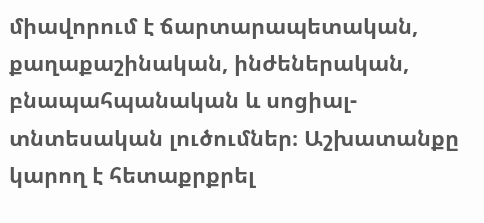միավորում է ճարտարապետական, քաղաքաշինական, ինժեներական, բնապահպանական և սոցիալ-տնտեսական լուծումներ։ Աշխատանքը կարող է հետաքրքրել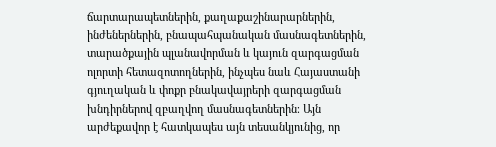ճարտարապետներին, քաղաքաշինարարներին, ինժեներներին, բնապահպանական մասնագետներին, տարածքային պլանավորման և կայուն զարգացման ոլորտի հետազոտողներին, ինչպես նաև Հայաստանի գյուղական և փոքր բնակավայրերի զարգացման խնդիրներով զբաղվող մասնագետներին։ Այն արժեքավոր է հատկապես այն տեսանկյունից, որ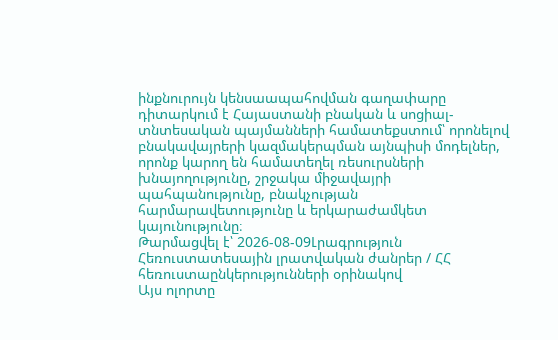ինքնուրույն կենսաապահովման գաղափարը դիտարկում է Հայաստանի բնական և սոցիալ-տնտեսական պայմանների համատեքստում՝ որոնելով բնակավայրերի կազմակերպման այնպիսի մոդելներ, որոնք կարող են համատեղել ռեսուրսների խնայողությունը, շրջակա միջավայրի պահպանությունը, բնակչության հարմարավետությունը և երկարաժամկետ կայունությունը։
Թարմացվել է՝ 2026-08-09Լրագրություն
Հեռուստատեսային լրատվական ժանրեր / ՀՀ հեռուստաընկերությունների օրինակով
Այս ոլորտը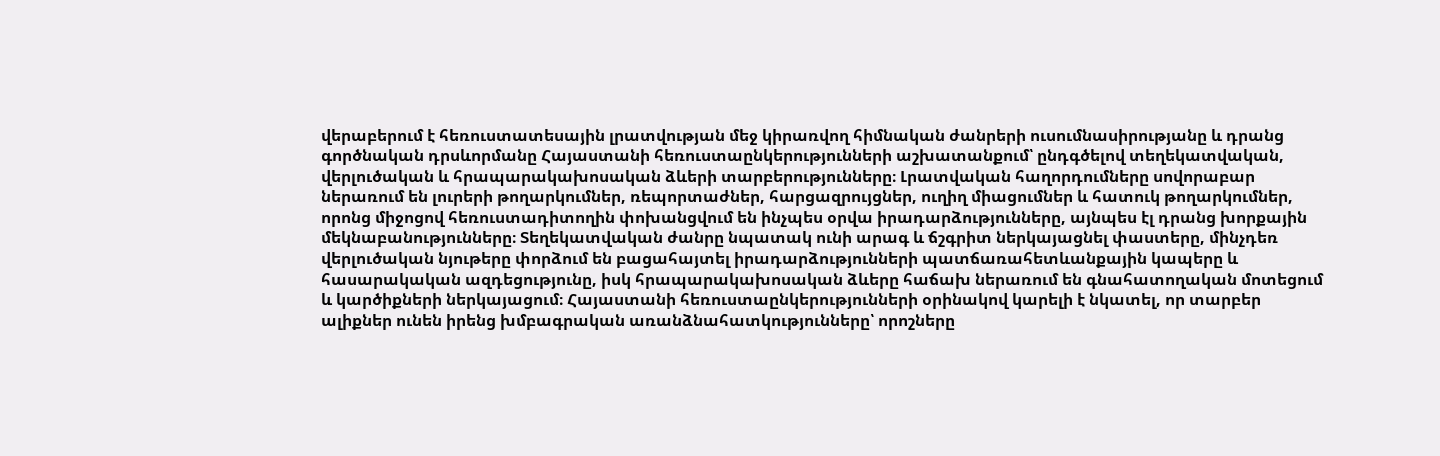վերաբերում է հեռուստատեսային լրատվության մեջ կիրառվող հիմնական ժանրերի ուսումնասիրությանը և դրանց գործնական դրսևորմանը Հայաստանի հեռուստաընկերությունների աշխատանքում՝ ընդգծելով տեղեկատվական, վերլուծական և հրապարակախոսական ձևերի տարբերությունները։ Լրատվական հաղորդումները սովորաբար ներառում են լուրերի թողարկումներ, ռեպորտաժներ, հարցազրույցներ, ուղիղ միացումներ և հատուկ թողարկումներ, որոնց միջոցով հեռուստադիտողին փոխանցվում են ինչպես օրվա իրադարձությունները, այնպես էլ դրանց խորքային մեկնաբանությունները։ Տեղեկատվական ժանրը նպատակ ունի արագ և ճշգրիտ ներկայացնել փաստերը, մինչդեռ վերլուծական նյութերը փորձում են բացահայտել իրադարձությունների պատճառահետևանքային կապերը և հասարակական ազդեցությունը, իսկ հրապարակախոսական ձևերը հաճախ ներառում են գնահատողական մոտեցում և կարծիքների ներկայացում։ Հայաստանի հեռուստաընկերությունների օրինակով կարելի է նկատել, որ տարբեր ալիքներ ունեն իրենց խմբագրական առանձնահատկությունները՝ որոշները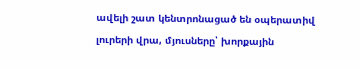ավելի շատ կենտրոնացած են օպերատիվ լուրերի վրա, մյուսները՝ խորքային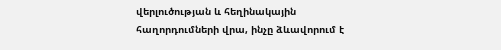վերլուծության և հեղինակային հաղորդումների վրա, ինչը ձևավորում է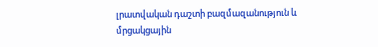լրատվական դաշտի բազմազանություն և մրցակցային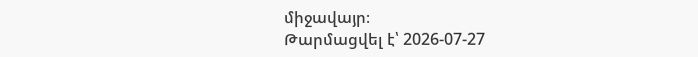միջավայր։
Թարմացվել է՝ 2026-07-27